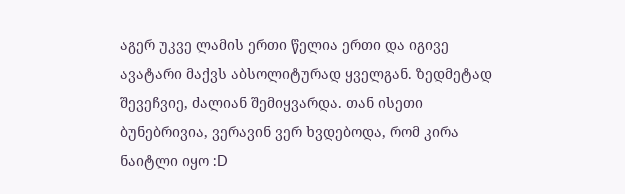აგერ უკვე ლამის ერთი წელია ერთი და იგივე ავატარი მაქვს აბსოლიტურად ყველგან. ზედმეტად შევეჩვიე, ძალიან შემიყვარდა. თან ისეთი ბუნებრივია, ვერავინ ვერ ხვდებოდა, რომ კირა ნაიტლი იყო :D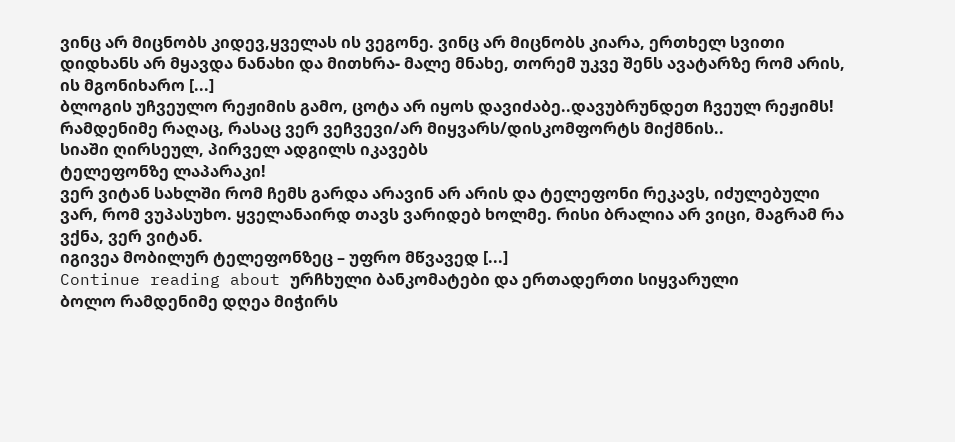ვინც არ მიცნობს კიდევ,ყველას ის ვეგონე. ვინც არ მიცნობს კიარა, ერთხელ სვითი დიდხანს არ მყავდა ნანახი და მითხრა- მალე მნახე, თორემ უკვე შენს ავატარზე რომ არის, ის მგონიხარო [...]
ბლოგის უჩვეულო რეჟიმის გამო, ცოტა არ იყოს დავიძაბე..დავუბრუნდეთ ჩვეულ რეჟიმს!
რამდენიმე რაღაც, რასაც ვერ ვეჩვევი/არ მიყვარს/დისკომფორტს მიქმნის..
სიაში ღირსეულ, პირველ ადგილს იკავებს
ტელეფონზე ლაპარაკი!
ვერ ვიტან სახლში რომ ჩემს გარდა არავინ არ არის და ტელეფონი რეკავს, იძულებული ვარ, რომ ვუპასუხო. ყველანაირდ თავს ვარიდებ ხოლმე. რისი ბრალია არ ვიცი, მაგრამ რა ვქნა, ვერ ვიტან.
იგივეა მობილურ ტელეფონზეც – უფრო მწვავედ [...]
Continue reading about ურჩხული ბანკომატები და ერთადერთი სიყვარული
ბოლო რამდენიმე დღეა მიჭირს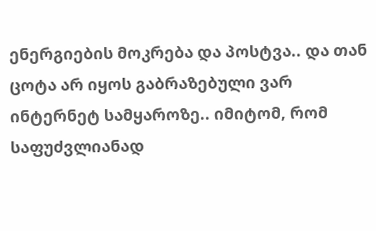ენერგიების მოკრება და პოსტვა.. და თან ცოტა არ იყოს გაბრაზებული ვარ ინტერნეტ სამყაროზე.. იმიტომ, რომ საფუძვლიანად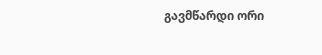გავმწარდი ორი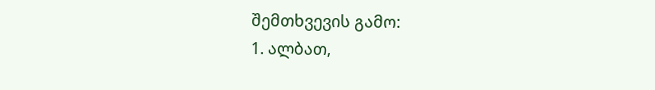შემთხვევის გამო:
1. ალბათ,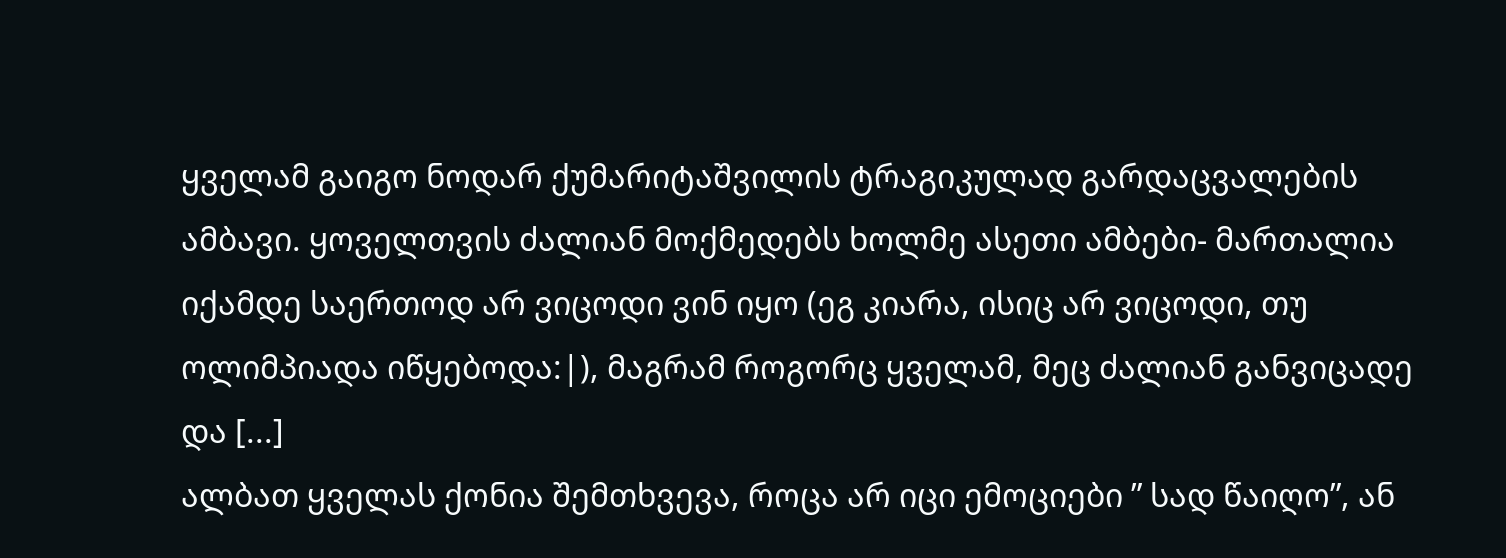ყველამ გაიგო ნოდარ ქუმარიტაშვილის ტრაგიკულად გარდაცვალების ამბავი. ყოველთვის ძალიან მოქმედებს ხოლმე ასეთი ამბები- მართალია იქამდე საერთოდ არ ვიცოდი ვინ იყო (ეგ კიარა, ისიც არ ვიცოდი, თუ ოლიმპიადა იწყებოდა:|), მაგრამ როგორც ყველამ, მეც ძალიან განვიცადე და [...]
ალბათ ყველას ქონია შემთხვევა, როცა არ იცი ემოციები ” სად წაიღო”, ან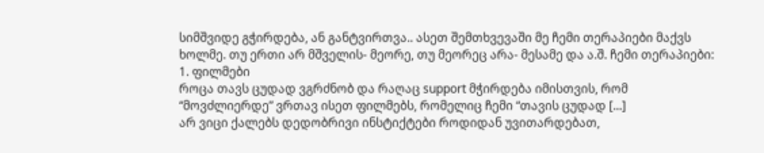სიმშვიდე გჭირდება, ან განტვირთვა.. ასეთ შემთხვევაში მე ჩემი თერაპიები მაქვს ხოლმე. თუ ერთი არ მშველის- მეორე, თუ მეორეც არა- მესამე და ა.შ. ჩემი თერაპიები:
1. ფილმები
როცა თავს ცუდად ვგრძნობ და რაღაც support მჭირდება იმისთვის, რომ “მოვძლიერდე” ვრთავ ისეთ ფილმებს, რომელიც ჩემი “თავის ცუდად [...]
არ ვიცი ქალებს დედობრივი ინსტიქტები როდიდან უვითარდებათ,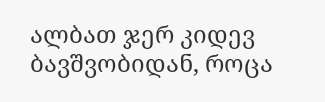ალბათ ჯერ კიდევ ბავშვობიდან, როცა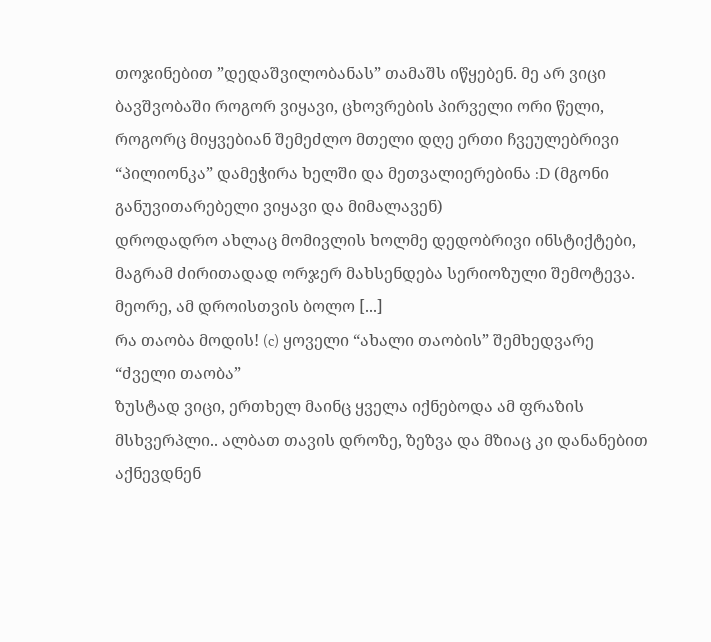თოჯინებით ”დედაშვილობანას” თამაშს იწყებენ. მე არ ვიცი ბავშვობაში როგორ ვიყავი, ცხოვრების პირველი ორი წელი, როგორც მიყვებიან შემეძლო მთელი დღე ერთი ჩვეულებრივი “პილიონკა” დამეჭირა ხელში და მეთვალიერებინა :D (მგონი განუვითარებელი ვიყავი და მიმალავენ)
დროდადრო ახლაც მომივლის ხოლმე დედობრივი ინსტიქტები, მაგრამ ძირითადად ორჯერ მახსენდება სერიოზული შემოტევა. მეორე, ამ დროისთვის ბოლო [...]
რა თაობა მოდის! (c) ყოველი “ახალი თაობის” შემხედვარე “ძველი თაობა”
ზუსტად ვიცი, ერთხელ მაინც ყველა იქნებოდა ამ ფრაზის მსხვერპლი.. ალბათ თავის დროზე, ზეზვა და მზიაც კი დანანებით აქნევდნენ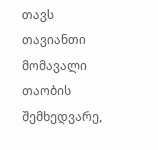თავს თავიანთი მომავალი თაობის შემხედვარე,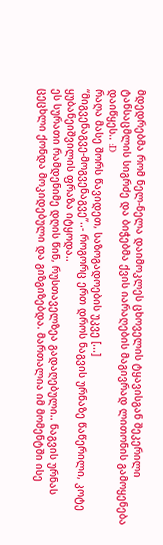მდედრებმა რომ ნელ-ნელა დაიმოკლეს ცხოველის ტყავისგან შეკერილი ტანსაცმლის სიგრძე და ბიჭებმა ქვის იარაღების მაგივრად ლითონის გამოყენება დაიწყეს.. :D
რაღა მასე შორს წავიდეთ, საზოგადოების უკვე [...]
“მიგვენაგვე-მოგვენაგვე”..- როგორც ერთ დროს ნაგვის ურნაზე წაწერილი, კოტე ყუბანეიშვილის ფრაზა იტყოდა..
ეს სურათი რამდენიმე დღის წინ, რუსთაველზეა გადაღებული.. ნაგვის ურნას ცეცხლი ქონდა მოკიდებული და გიზგიზებდა. მართალია იმ მომენტში ისე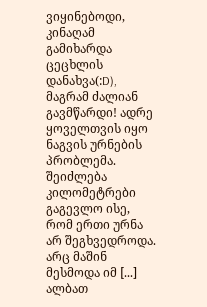ვიყინებოდი, კინაღამ გამიხარდა ცეცხლის დანახვა(:D), მაგრამ ძალიან გავმწარდი! ადრე ყოველთვის იყო ნაგვის ურნების პრობლემა. შეიძლება კილომეტრები გაგევლო ისე, რომ ერთი ურნა არ შეგხვედროდა. არც მაშინ მესმოდა იმ [...]
ალბათ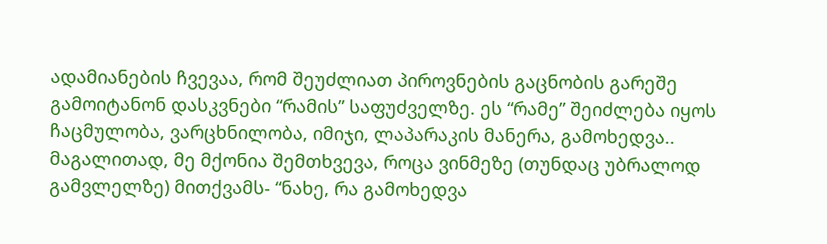ადამიანების ჩვევაა, რომ შეუძლიათ პიროვნების გაცნობის გარეშე გამოიტანონ დასკვნები “რამის” საფუძველზე. ეს “რამე” შეიძლება იყოს ჩაცმულობა, ვარცხნილობა, იმიჯი, ლაპარაკის მანერა, გამოხედვა.. მაგალითად, მე მქონია შემთხვევა, როცა ვინმეზე (თუნდაც უბრალოდ გამვლელზე) მითქვამს- “ნახე, რა გამოხედვა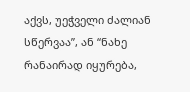აქვს, უეჭველი ძალიან სწერვაა”, ან “ნახე რანაირად იყურება,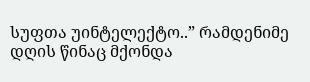სუფთა უინტელექტო..” რამდენიმე დღის წინაც მქონდა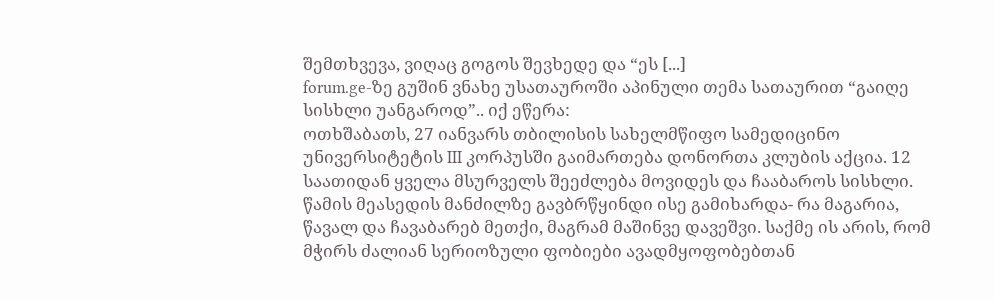შემთხვევა, ვიღაც გოგოს შევხედე და “ეს [...]
forum.ge-ზე გუშინ ვნახე უსათაუროში აპინული თემა სათაურით “გაიღე სისხლი უანგაროდ”.. იქ ეწერა:
ოთხშაბათს, 27 იანვარს თბილისის სახელმწიფო სამედიცინო უნივერსიტეტის III კორპუსში გაიმართება დონორთა კლუბის აქცია. 12 საათიდან ყველა მსურველს შეეძლება მოვიდეს და ჩააბაროს სისხლი.
წამის მეასედის მანძილზე გავბრწყინდი ისე გამიხარდა- რა მაგარია, წავალ და ჩავაბარებ მეთქი, მაგრამ მაშინვე დავეშვი. საქმე ის არის, რომ მჭირს ძალიან სერიოზული ფობიები ავადმყოფობებთან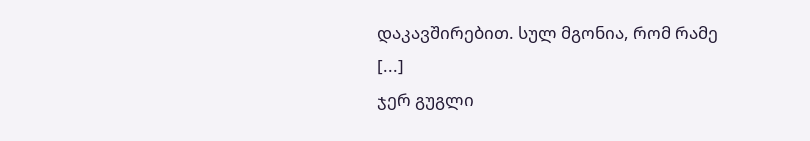დაკავშირებით. სულ მგონია, რომ რამე [...]
ჯერ გუგლი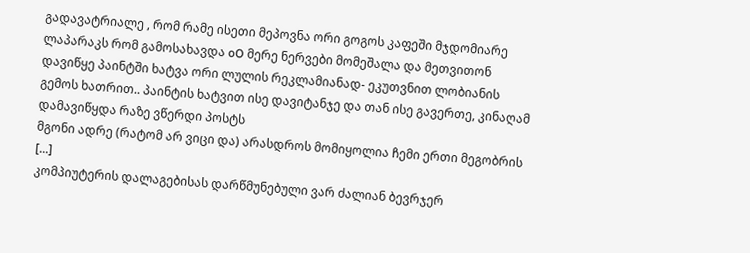გადავატრიალე , რომ რამე ისეთი მეპოვნა ორი გოგოს კაფეში მჯდომიარე ლაპარაკს რომ გამოსახავდა oO მერე ნერვები მომეშალა და მეთვითონ დავიწყე პაინტში ხატვა ორი ლულის რეკლამიანად- ეკუთვნით ლობიანის გემოს ხათრით.. პაინტის ხატვით ისე დავიტანჯე და თან ისე გავერთე, კინაღამ დამავიწყდა რაზე ვწერდი პოსტს
მგონი ადრე (რატომ არ ვიცი და) არასდროს მომიყოლია ჩემი ერთი მეგობრის [...]
კომპიუტერის დალაგებისას დარწმუნებული ვარ ძალიან ბევრჯერ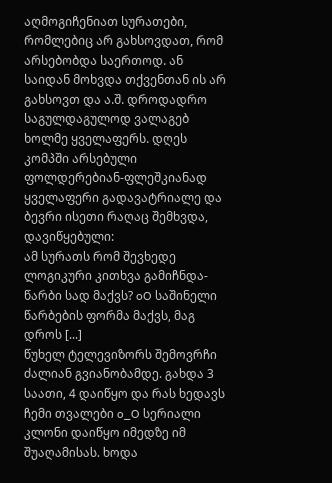აღმოგიჩენიათ სურათები, რომლებიც არ გახსოვდათ, რომ არსებობდა საერთოდ. ან საიდან მოხვდა თქვენთან ის არ გახსოვთ და ა.შ. დროდადრო საგულდაგულოდ ვალაგებ ხოლმე ყველაფერს. დღეს კომპში არსებული ფოლდერებიან-ფლეშკიანად ყველაფერი გადავატრიალე და ბევრი ისეთი რაღაც შემხვდა, დავიწყებული:
ამ სურათს რომ შევხედე ლოგიკური კითხვა გამიჩნდა- წარბი სად მაქვს? oO საშინელი წარბების ფორმა მაქვს, მაგ დროს [...]
წუხელ ტელევიზორს შემოვრჩი ძალიან გვიანობამდე. გახდა 3 საათი, 4 დაიწყო და რას ხედავს ჩემი თვალები o_O სერიალი კლონი დაიწყო იმედზე იმ შუაღამისას. ხოდა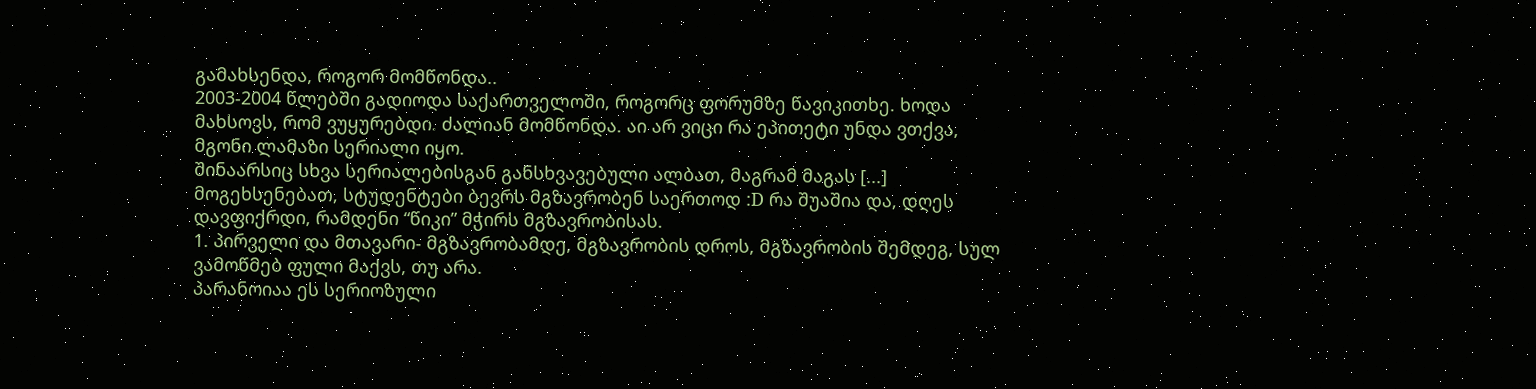გამახსენდა, როგორ მომწონდა..
2003-2004 წლებში გადიოდა საქართველოში, როგორც ფორუმზე წავიკითხე. ხოდა მახსოვს, რომ ვუყურებდი. ძალიან მომწონდა. აი არ ვიცი რა ეპითეტი უნდა ვთქვა, მგონი ლამაზი სერიალი იყო.
შინაარსიც სხვა სერიალებისგან განსხვავებული ალბათ, მაგრამ მაგას [...]
მოგეხსენებათ, სტუდენტები ბევრს მგზავრობენ საერთოდ :D რა შუაშია და, დღეს დავფიქრდი, რამდენი “წიკი” მჭირს მგზავრობისას.
1. პირველი და მთავარი- მგზავრობამდე, მგზავრობის დროს, მგზავრობის შემდეგ, სულ ვამოწმებ ფული მაქვს, თუ არა.
პარანოიაა ეს სერიოზული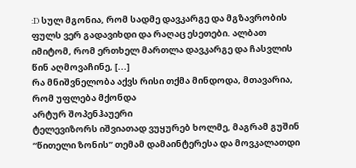:D სულ მგონია, რომ სადმე დავკარგე და მგზავრობის ფულს ვერ გადავიხდი და რაღაც ესეთები. ალბათ იმიტომ, რომ ერთხელ მართლა დავკარგე და ჩასვლის წინ აღმოვაჩინე, [...]
რა მნიშვნელობა აქვს რისი თქმა მინდოდა, მთავარია, რომ უფლება მქონდა
არტურ შოპენჰაუერი
ტელევიზორს იშვიათად ვუყურებ ხოლმე, მაგრამ გუშინ “წითელი ზონის” თემამ დამაინტერესა და მოვკალათდი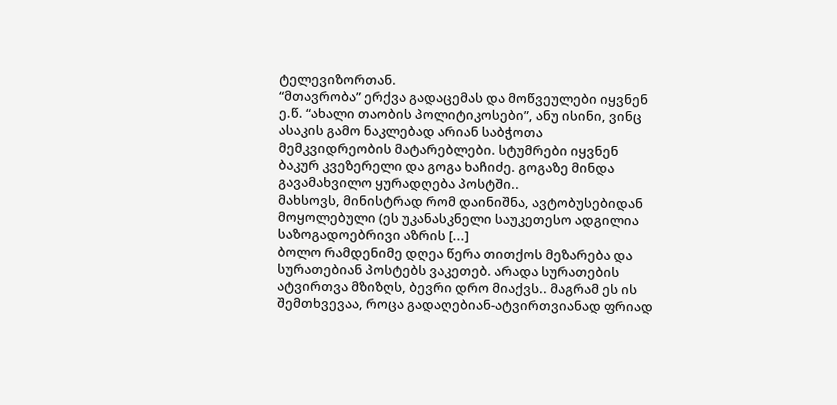ტელევიზორთან.
“მთავრობა” ერქვა გადაცემას და მოწვეულები იყვნენ ე.წ. “ახალი თაობის პოლიტიკოსები”, ანუ ისინი, ვინც ასაკის გამო ნაკლებად არიან საბჭოთა მემკვიდრეობის მატარებლები. სტუმრები იყვნენ ბაკურ კვეზერელი და გოგა ხაჩიძე. გოგაზე მინდა გავამახვილო ყურადღება პოსტში..
მახსოვს, მინისტრად რომ დაინიშნა, ავტობუსებიდან მოყოლებული (ეს უკანასკნელი საუკეთესო ადგილია საზოგადოებრივი აზრის [...]
ბოლო რამდენიმე დღეა წერა თითქოს მეზარება და სურათებიან პოსტებს ვაკეთებ. არადა სურათების ატვირთვა მზიზღს, ბევრი დრო მიაქვს.. მაგრამ ეს ის შემთხვევაა, როცა გადაღებიან-ატვირთვიანად ფრიად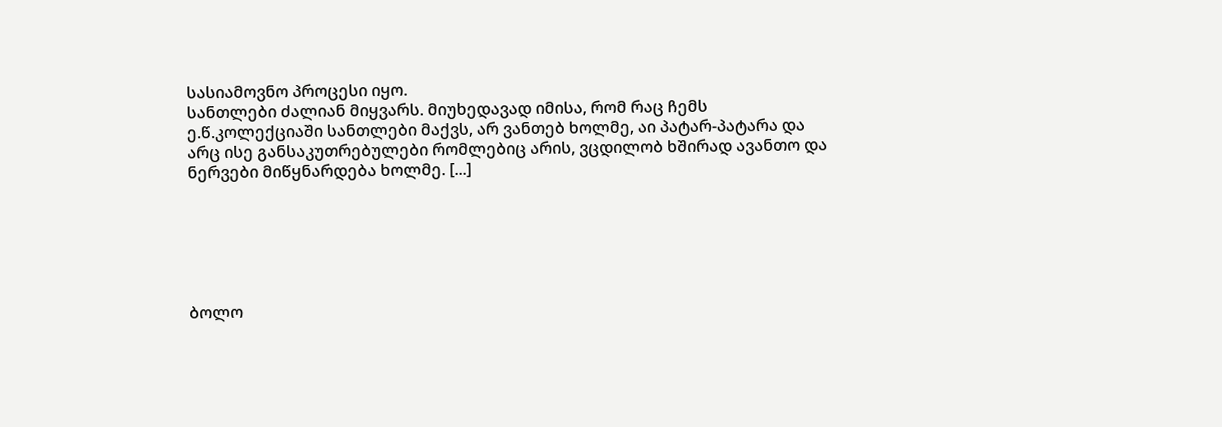სასიამოვნო პროცესი იყო.
სანთლები ძალიან მიყვარს. მიუხედავად იმისა, რომ რაც ჩემს ე.წ.კოლექციაში სანთლები მაქვს, არ ვანთებ ხოლმე, აი პატარ-პატარა და არც ისე განსაკუთრებულები რომლებიც არის, ვცდილობ ხშირად ავანთო და ნერვები მიწყნარდება ხოლმე. [...]






ბოლო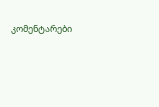კომენტარები